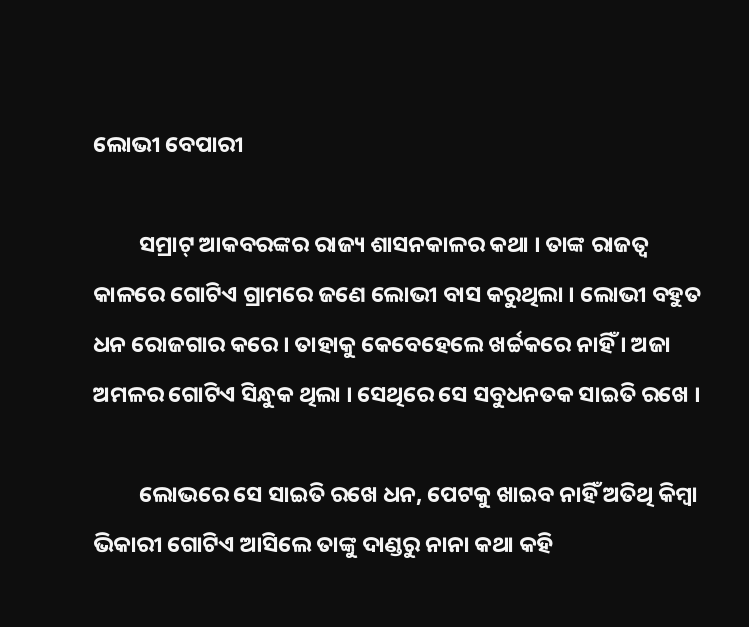ଲୋଭୀ ବେପାରୀ

         ସମ୍ରାଟ୍ ଆକବରଙ୍କର ରାଜ୍ୟ ଶାସନକାଳର କଥା । ତାଙ୍କ ରାଜତ୍ୱ କାଳରେ ଗୋଟିଏ ଗ୍ରାମରେ ଜଣେ ଲୋଭୀ ବାସ କରୁଥିଲା । ଲୋଭୀ ବହୁତ ଧନ ରୋଜଗାର କରେ । ତାହାକୁ କେବେହେଲେ ଖର୍ଚ୍ଚକରେ ନାହିଁ । ଅଜା ଅମଳର ଗୋଟିଏ ସିନ୍ଧୁକ ଥିଲା । ସେଥିରେ ସେ ସବୁଧନତକ ସାଇତି ରଖେ ।

         ଲୋଭରେ ସେ ସାଇତି ରଖେ ଧନ, ପେଟକୁ ଖାଇବ ନାହିଁ ଅତିଥି କିମ୍ବା ଭିକାରୀ ଗୋଟିଏ ଆସିଲେ ତାଙ୍କୁ ଦାଣ୍ଡରୁ ନାନା କଥା କହି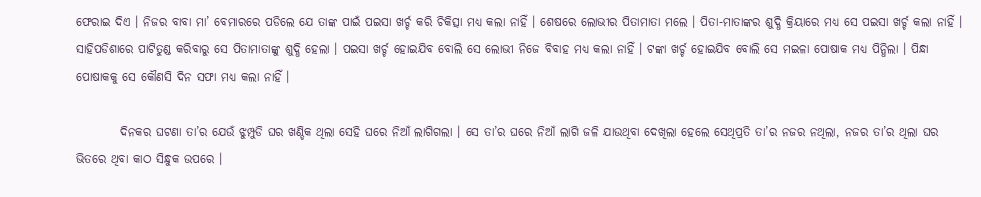ଫେରାଇ ଦିଏ । ନିଜର ବାବା ମା’ ବେମାରରେ ପଡିଲେ ଯେ ତାଙ୍କ ପାଇଁ ପଇସା ଖର୍ଚ୍ଚ କରି ଚିକିତ୍ସା ମଧ୍ୟ କଲା ନାହିଁ । ଶେଷରେ ଲୋଭୀର ପିତାମାତା ମଲେ । ପିତା-ମାତାଙ୍କର ଶୁଦ୍ଧି କ୍ରିୟାରେ ମଧ୍ୟ ସେ ପଇସା ଖର୍ଚ୍ଚ କଲା ନାହିଁ । ସାହିପଡିଶାରେ ପାଟିତୁଣ୍ଡ କରିବାରୁ ସେ ପିତାମାତାଙ୍କୁ ଶୁଦ୍ଧି ହେଲା । ପଇସା ଖର୍ଚ୍ଚ ହୋଇଯିବ ବୋଲି ସେ ଲୋଭୀ ନିଜେ ବିବାହ ମଧ୍ୟ କଲା ନାହିଁ । ଟଙ୍କା ଖର୍ଚ୍ଚ ହୋଇଯିବ ବୋଲି ସେ ମଇଳା ପୋଷାକ ମଧ୍ୟ ପିନ୍ଧିଲା । ପିନ୍ଧା ପୋଷାକକୁ ସେ କୌଣସି ଦିନ ସଫା ମଧ୍ୟ କଲା ନାହିଁ ।

         ଦିନକର ଘଟଣା ତା’ର ଯେଉଁ ଝୁମ୍ପୁଡି ଘର ଖଣ୍ଡିକ ଥିଲା ସେହି ଘରେ ନିଆଁ ଲାଗିଗଲା । ସେ ତା’ର ଘରେ ନିଆଁ ଲାଗି ଜଳି ଯାଉଥିବା ଦେଖିଲା ହେଲେ ସେଥିପ୍ରତି ତା’ର ନଜର ନଥିଲା, ନଜର ତା’ର ଥିଲା ଘର ଭିତରେ ଥିବା କାଠ ସିନ୍ଧୁକ ଉପରେ ।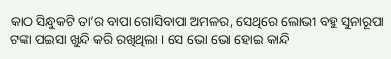କାଠ ସିନ୍ଧୁକଟି ତା’ର ବାପା ଗୋସିବାପା ଅମଳର, ସେଥିରେ ଲୋଭୀ ବହୁ ସୁନାରୂପା ଟଙ୍କା ପଇସା ଖୁନ୍ଦି କରି ରଖିଥିଲା । ସେ ଭୋ ଭୋ ହୋଇ କାନ୍ଦି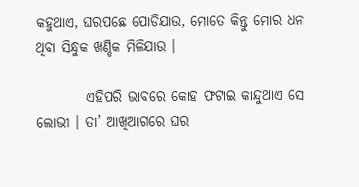କହୁଥାଏ, ଘରପଛେ ପୋଡିଯାଉ, ମୋତେ କିନ୍ତୁ ମୋର ଧନ ଥିବା ସିନ୍ଧୁକ ଖଣ୍ଡିକ ମିଳିଯାଉ ।

         ଏହିପରି ଭାବରେ କୋହ ଫଟାଇ କାନ୍ଦୁଥାଏ ସେ ଲୋଭୀ । ତା’ ଆଖିଆଗରେ ଘର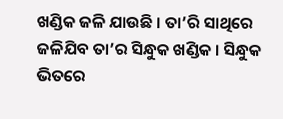ଖଣ୍ଡିକ ଜଳି ଯାଉଛି । ତା’ରି ସାଥିରେ ଜଳିଯିବ ତା’ର ସିନ୍ଧୁକ ଖଣ୍ଡିକ । ସିନ୍ଧୁକ ଭିତରେ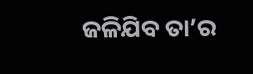ଜଳିଯିବ ତା’ର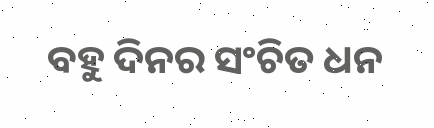ବହୁ ଦିନର ସଂଚିତ ଧନ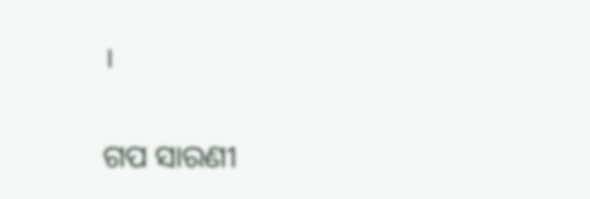।


ଗପ ସାରଣୀ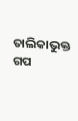ତାଲିକାଭୁକ୍ତ ଗପ